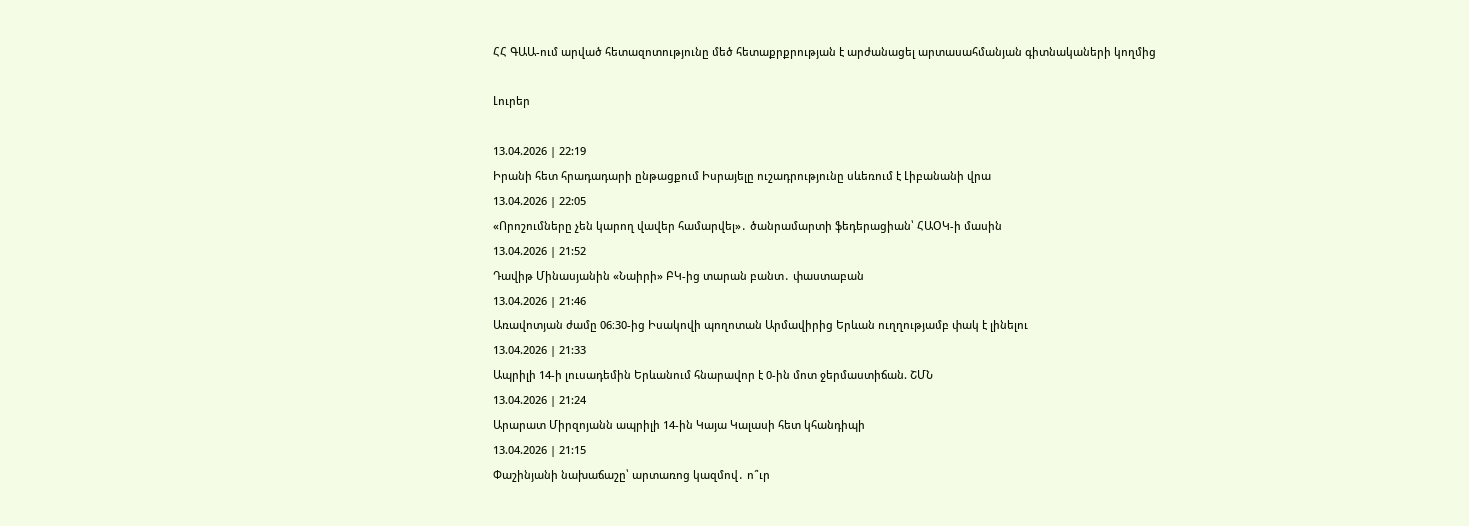ՀՀ ԳԱԱ-ում արված հետազոտությունը մեծ հետաքրքրության է արժանացել արտասահմանյան գիտնակաների կողմից

Լուրեր

13.04.2026 | 22:19
Իրանի հետ հրադադարի ընթացքում Իսրայելը ուշադրությունը սևեռում է Լիբանանի վրա
13.04.2026 | 22:05
«Որոշումները չեն կարող վավեր համարվել»․ ծանրամարտի ֆեդերացիան՝ ՀԱՕԿ-ի մասին
13.04.2026 | 21:52
Դավիթ Մինասյանին «Նաիրի» ԲԿ-ից տարան բանտ․ փաստաբան
13.04.2026 | 21:46
Առավոտյան ժամը 06։30-ից Իսակովի պողոտան Արմավիրից Երևան ուղղությամբ փակ է լինելու
13.04.2026 | 21:33
Ապրիլի 14-ի լուսադեմին Երևանում հնարավոր է 0-ին մոտ ջերմաստիճան. ՇՄՆ
13.04.2026 | 21:24
Արարատ Միրզոյանն ապրիլի 14-ին Կայա Կալասի հետ կհանդիպի
13.04.2026 | 21:15
Փաշինյանի նախաճաշը՝ արտառոց կազմով․ ո՞ւր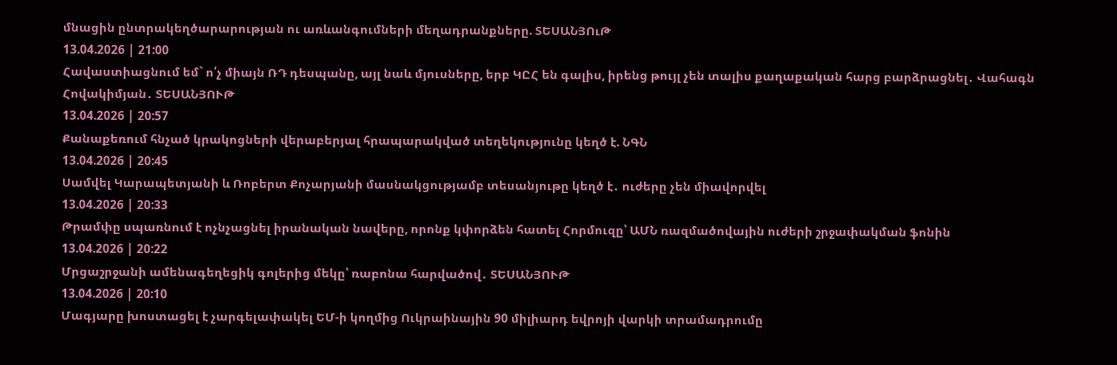մնացին ընտրակեղծարարության ու առևանգումների մեղադրանքները. ՏԵՍԱՆՅՈւԹ
13.04.2026 | 21:00
Հավաստիացնում եմ` ո՛չ միայն ՌԴ դեսպանը, այլ նաև մյուսները, երբ ԿԸՀ են գալիս, իրենց թույլ չեն տալիս քաղաքական հարց բարձրացնել․ Վահագն Հովակիմյան․ ՏԵՍԱՆՅՈՒԹ
13.04.2026 | 20:57
Քանաքեռում հնչած կրակոցների վերաբերյալ հրապարակված տեղեկությունը կեղծ է. ՆԳՆ
13.04.2026 | 20:45
Սամվել Կարապետյանի և Ռոբերտ Քոչարյանի մասնակցությամբ տեսանյութը կեղծ է․ ուժերը չեն միավորվել
13.04.2026 | 20:33
Թրամփը սպառնում է ոչնչացնել իրանական նավերը, որոնք կփորձեն հատել Հորմուզը՝ ԱՄՆ ռազմածովային ուժերի շրջափակման ֆոնին
13.04.2026 | 20:22
Մրցաշրջանի ամենագեղեցիկ գոլերից մեկը՝ ռաբոնա հարվածով․ ՏԵՍԱՆՅՈՒԹ
13.04.2026 | 20:10
Մագյարը խոստացել է չարգելափակել ԵՄ-ի կողմից Ուկրաինային 90 միլիարդ եվրոյի վարկի տրամադրումը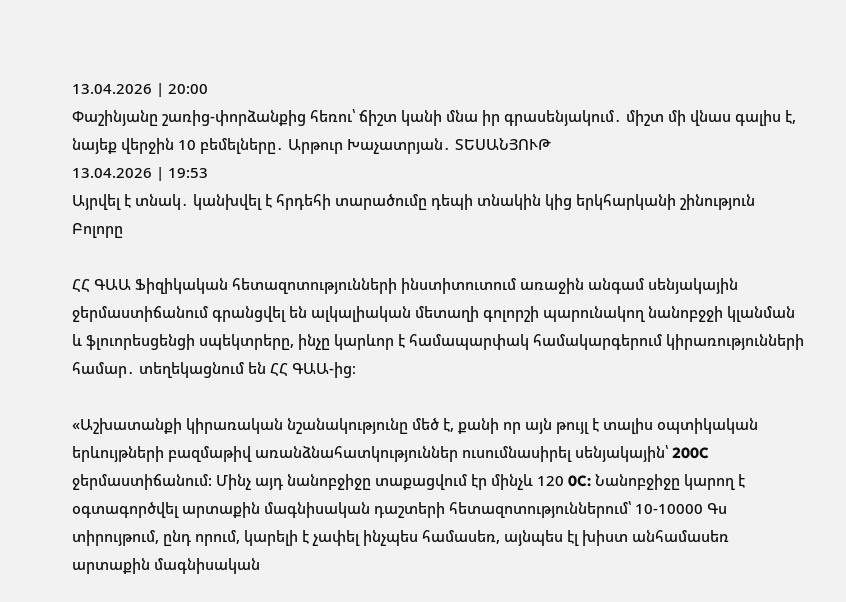13.04.2026 | 20:00
Փաշինյանը շառից-փորձանքից հեռու՝ ճիշտ կանի մնա իր գրասենյակում․ միշտ մի վնաս գալիս է, նայեք վերջին 10 բեմելները․ Արթուր Խաչատրյան․ ՏԵՍԱՆՅՈՒԹ
13.04.2026 | 19:53
Այրվել է տնակ․ կանխվել է հրդեհի տարածումը դեպի տնակին կից երկհարկանի շինություն
Բոլորը

ՀՀ ԳԱԱ Ֆիզիկական հետազոտությունների ինստիտուտում առաջին անգամ սենյակային ջերմաստիճանում գրանցվել են ալկալիական մետաղի գոլորշի պարունակող նանոբջջի կլանման և ֆլուորեսցենցի սպեկտրերը, ինչը կարևոր է համապարփակ համակարգերում կիրառությունների համար․ տեղեկացնում են ՀՀ ԳԱԱ-ից։

«Աշխատանքի կիրառական նշանակությունը մեծ է, քանի որ այն թույլ է տալիս օպտիկական երևույթների բազմաթիվ առանձնահատկություններ ուսումնասիրել սենյակային՝ 200C ջերմաստիճանում: Մինչ այդ նանոբջիջը տաքացվում էր մինչև 120 0C: Նանոբջիջը կարող է օգտագործվել արտաքին մագնիսական դաշտերի հետազոտություններում՝ 10-10000 Գս տիրույթում, ընդ որում, կարելի է չափել ինչպես համասեռ, այնպես էլ խիստ անհամասեռ արտաքին մագնիսական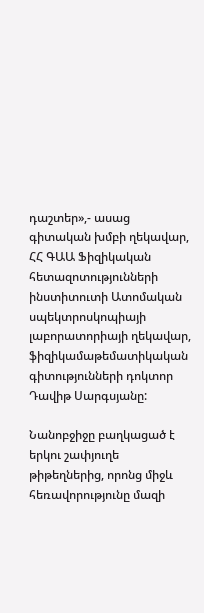դաշտեր»,- ասաց գիտական խմբի ղեկավար, ՀՀ ԳԱԱ Ֆիզիկական հետազոտությունների ինստիտուտի Ատոմական սպեկտրոսկոպիայի լաբորատորիայի ղեկավար, ֆիզիկամաթեմատիկական գիտությունների դոկտոր Դավիթ Սարգսյանը:

Նանոբջիջը բաղկացած է երկու շափյուղե թիթեղներից, որոնց միջև հեռավորությունը մազի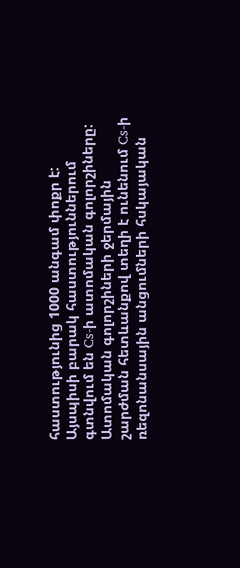հաստությունից 1000 անգամ փոքր է: Այսպիսի բարակ հաստություններում գտնվում են Cs-ի ատոմական գոլորշիները: Ատոմական գոլորշիների ջերմային շարժման հետևանքով տեղի է ունենում Cs-ի ռեզոնանսային անցումների հսկայական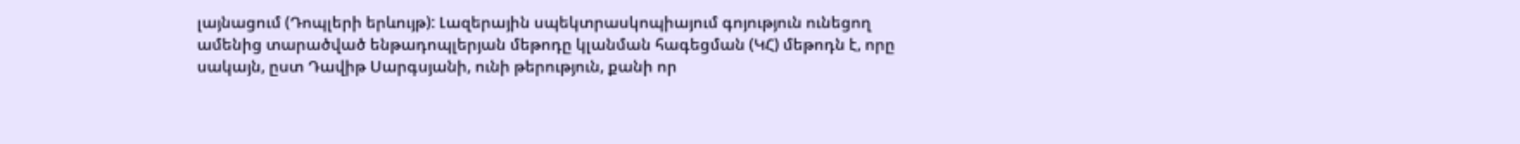լայնացում (Դոպլերի երևույթ): Լազերային սպեկտրասկոպիայում գոյություն ունեցող ամենից տարածված ենթադոպլերյան մեթոդը կլանման հագեցման (ԿՀ) մեթոդն է, որը սակայն, ըստ Դավիթ Սարգսյանի, ունի թերություն, քանի որ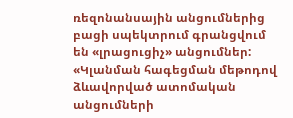ռեզոնանսային անցումներից բացի սպեկտրում գրանցվում են «լրացուցիչ» անցումներ: «Կլանման հագեցման մեթոդով ձևավորված ատոմական անցումների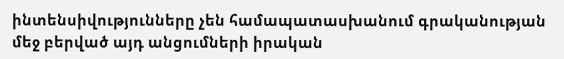ինտենսիվությունները չեն համապատասխանում գրականության մեջ բերված այդ անցումների իրական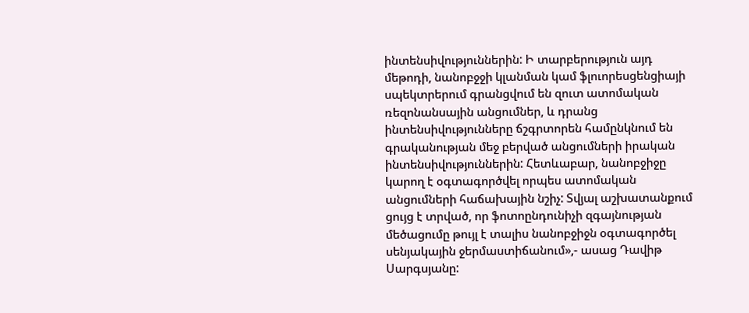ինտենսիվություններին: Ի տարբերություն այդ մեթոդի, նանոբջջի կլանման կամ ֆլուորեսցենցիայի սպեկտրերում գրանցվում են զուտ ատոմական ռեզոնանսային անցումներ, և դրանց ինտենսիվությունները ճշգրտորեն համընկնում են գրականության մեջ բերված անցումների իրական ինտենսիվություններին: Հետևաբար, նանոբջիջը կարող է օգտագործվել որպես ատոմական անցումների հաճախային նշիչ: Տվյալ աշխատանքում ցույց է տրված, որ ֆոտոընդունիչի զգայնության մեծացումը թույլ է տալիս նանոբջիջն օգտագործել սենյակային ջերմաստիճանում»,- ասաց Դավիթ Սարգսյանը: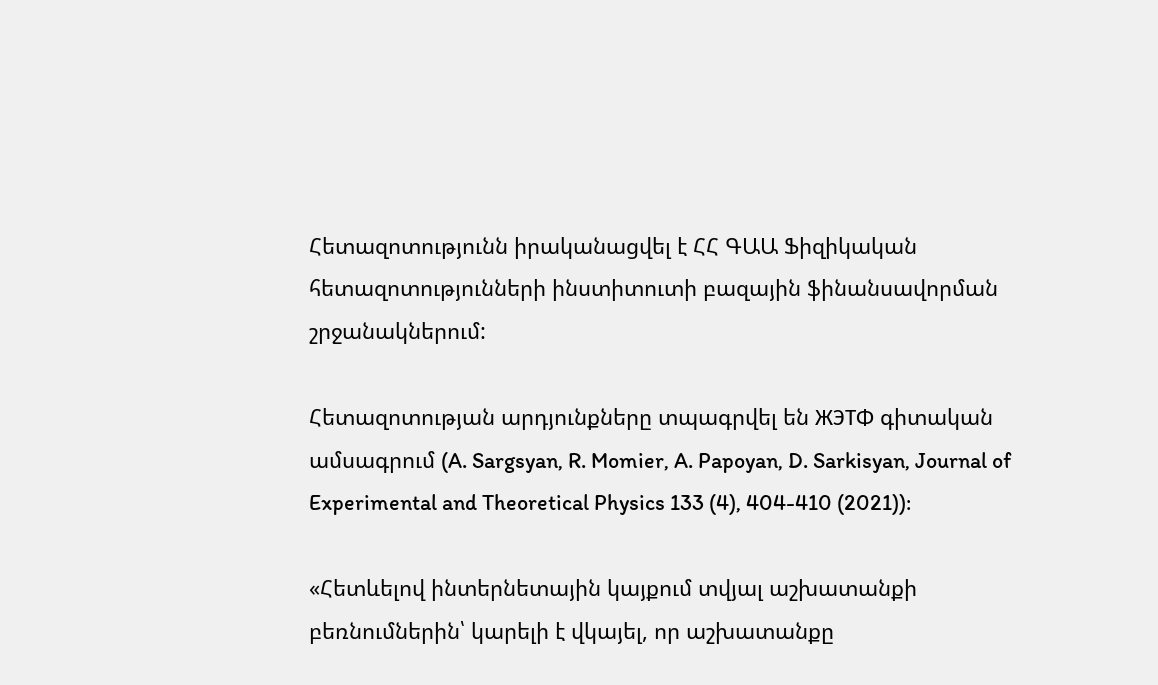Հետազոտությունն իրականացվել է ՀՀ ԳԱԱ Ֆիզիկական հետազոտությունների ինստիտուտի բազային ֆինանսավորման շրջանակներում:

Հետազոտության արդյունքները տպագրվել են ЖЭТФ գիտական ամսագրում (A. Sargsyan, R. Momier, A. Papoyan, D. Sarkisyan, Journal of Experimental and Theoretical Physics 133 (4), 404-410 (2021)):

«Հետևելով ինտերնետային կայքում տվյալ աշխատանքի բեռնումներին՝ կարելի է վկայել, որ աշխատանքը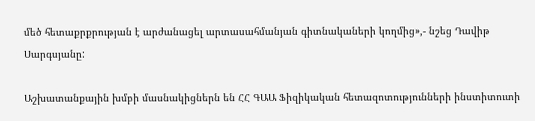մեծ հետաքրքրության է արժանացել արտասահմանյան գիտնակաների կողմից»,- նշեց Դավիթ Սարգսյանը:

Աշխատանքային խմբի մասնակիցներն են ՀՀ ԳԱԱ Ֆիզիկական հետազոտությունների ինստիտուտի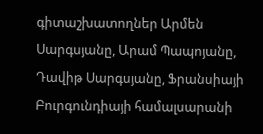գիտաշխատողներ Արմեն Սարգսյանը, Արամ Պապոյանը, Դավիթ Սարգսյանը, Ֆրանսիայի Բուրգունդիայի համալսարանի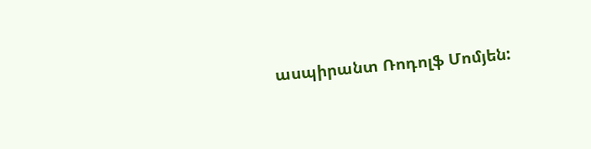ասպիրանտ Ռոդոլֆ Մոմյեն: